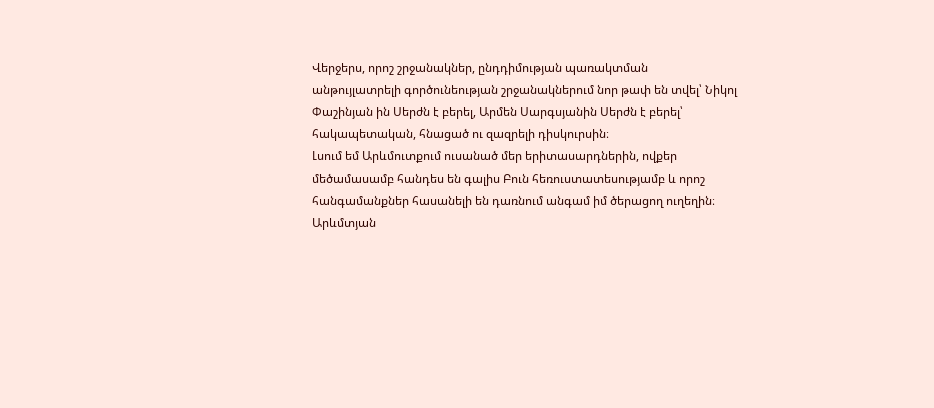Վերջերս, որոշ շրջանակներ, ընդդիմության պառակտման անթույլատրելի գործունեության շրջանակներում նոր թափ են տվել՝ Նիկոլ Փաշինյան ին Սերժն է բերել, Արմեն Սարգսյանին Սերժն է բերել՝ հակապետական, հնացած ու զազրելի դիսկուրսին։
Լսում եմ Արևմուտքում ուսանած մեր երիտասարդներին, ովքեր մեծամասամբ հանդես են գալիս Բուն հեռուստատեսությամբ և որոշ հանգամանքներ հասանելի են դառնում անգամ իմ ծերացող ուղեղին։
Արևմտյան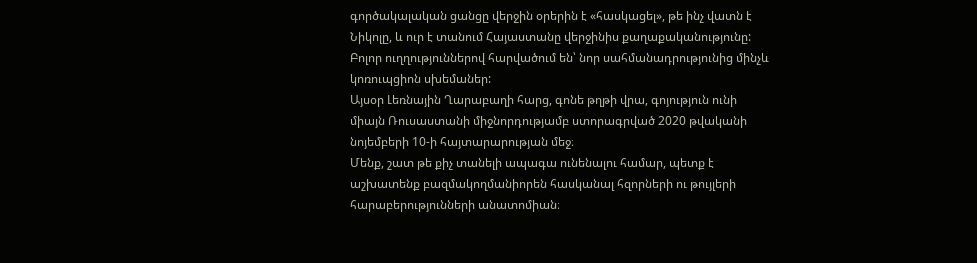գործակալական ցանցը վերջին օրերին է «հասկացել», թե ինչ վատն է Նիկոլը, և ուր է տանում Հայաստանը վերջինիս քաղաքականությունը: Բոլոր ուղղություններով հարվածում են՝ նոր սահմանադրությունից մինչև կոռուպցիոն սխեմաներ:
Այսօր Լեռնային Ղարաբաղի հարց, գոնե թղթի վրա, գոյություն ունի միայն Ռուսաստանի միջնորդությամբ ստորագրված 2020 թվականի նոյեմբերի 10-ի հայտարարության մեջ։
Մենք, շատ թե քիչ տանելի ապագա ունենալու համար, պետք է աշխատենք բազմակողմանիորեն հասկանալ հզորների ու թույլերի հարաբերությունների անատոմիան։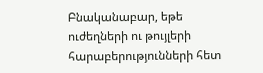Բնականաբար, եթե ուժեղների ու թույլերի հարաբերությունների հետ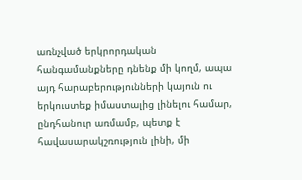առնչված երկրորդական հանգամանքները դնենք մի կողմ, ապա այդ հարաբերությունների կայուն ու երկուստեք իմաստալից լինելու համար, ընդհանուր առմամբ, պետք է հավասարակշռություն լինի, մի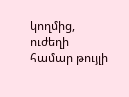կողմից, ուժեղի համար թույլի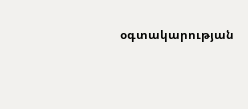օգտակարության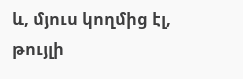և, մյուս կողմից էլ, թույլի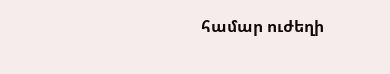համար ուժեղի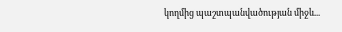կողմից պաշտպանվածության միջև...